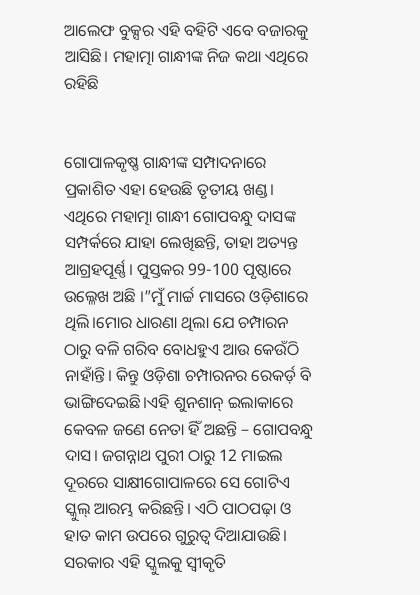ଆଲେଫ ବୁକ୍ସର ଏହି ବହିଟି ଏବେ ବଜାରକୁ ଆସିଛି। ମହାତ୍ମା ଗାନ୍ଧୀଙ୍କ ନିଜ କଥା ଏଥିରେ ରହିଛି


ଗୋପାଳକୃଷ୍ଣ ଗାନ୍ଧୀଙ୍କ ସମ୍ପାଦନାରେ ପ୍ରକାଶିତ ଏହା ହେଉଛି ତୃତୀୟ ଖଣ୍ଡ। ଏଥିରେ ମହାତ୍ମା ଗାନ୍ଧୀ ଗୋପବନ୍ଧୁ ଦାସଙ୍କ ସମ୍ପର୍କରେ ଯାହା ଲେଖିଛନ୍ତି, ତାହା ଅତ୍ୟନ୍ତ ଆଗ୍ରହପୂର୍ଣ୍ଣ। ପୁସ୍ତକର 99-100 ପୃଷ୍ଠାରେ ଉଲ୍ଳେଖ ଅଛି ।”ମୁଁ ମାର୍ଚ୍ଚ ମାସରେ ଓଡ଼ିଶାରେ ଥିଲି।ମୋର ଧାରଣା ଥିଲା ଯେ ଚମ୍ପାରନ ଠାରୁ ବଳି ଗରିବ ବୋଧହୁଏ ଆଉ କେଉଁଠି ନାହାଁନ୍ତି। କିନ୍ତୁ ଓଡ଼ିଶା ଚମ୍ପାରନର ରେକର୍ଡ଼ ବି ଭାଙ୍ଗିଦେଇଛି।ଏହି ଶୁନଶାନ୍ ଇଲାକାରେ କେବଳ ଜଣେ ନେତା ହିଁ ଅଛନ୍ତି – ଗୋପବନ୍ଧୁ ଦାସ। ଜଗନ୍ନାଥ ପୁରୀ ଠାରୁ 12 ମାଇଲ ଦୂରରେ ସାକ୍ଷୀଗୋପାଳରେ ସେ ଗୋଟିଏ ସ୍କୁଲ୍ ଆରମ୍ଭ କରିଛନ୍ତି। ଏଠି ପାଠପଢ଼ା ଓ ହାତ କାମ ଉପରେ ଗୁରୁତ୍ବ ଦିଆଯାଉଛି। ସରକାର ଏହି ସ୍କୁଲକୁ ସ୍ବୀକୃତି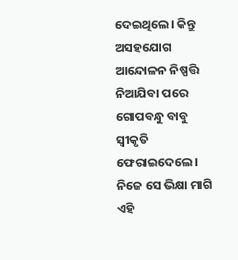ଦେଇଥିଲେ। କିନ୍ତୁ ଅସହଯୋଗ ଆନ୍ଦୋଳନ ନିଷ୍ପତ୍ତି ନିଆଯିବା ପରେ ଗୋପବନ୍ଧୁ ବାବୁ ସ୍ଵୀକୃତି ଫେରାଇଦେଲେ। ନିଜେ ସେ ଭିକ୍ଷା ମାଗି ଏହି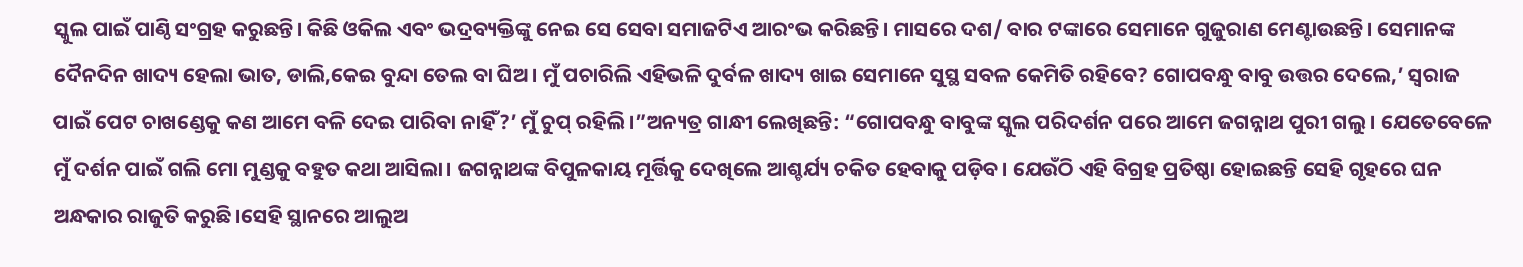ସ୍କୁଲ ପାଇଁ ପାଣ୍ଠି ସଂଗ୍ରହ କରୁଛନ୍ତି। କିଛି ଓକିଲ ଏବଂ ଭଦ୍ରବ୍ୟକ୍ତିଙ୍କୁ ନେଇ ସେ ସେବା ସମାଜଟିଏ ଆରଂଭ କରିଛନ୍ତି। ମାସରେ ଦଶ/ ବାର ଟଙ୍କାରେ ସେମାନେ ଗୁଜୁରାଣ ମେଣ୍ଟାଉଛନ୍ତି। ସେମାନଙ୍କ ଦୈନଦିନ ଖାଦ୍ୟ ହେଲା ଭାତ, ଡାଲି,କେଇ ବୁନ୍ଦା ତେଲ ବା ଘିଅ। ମୁଁ ପଚାରିଲି ଏହିଭଳି ଦୁର୍ବଳ ଖାଦ୍ୟ ଖାଇ ସେମାନେ ସୁସ୍ଥ ସବଳ କେମିତି ରହିବେ? ଗୋପବନ୍ଧୁ ବାବୁ ଉତ୍ତର ଦେଲେ,’ ସ୍ବରାଜ ପାଇଁ ପେଟ ଚାଖଣ୍ଡେକୁ କଣ ଆମେ ବଳି ଦେଇ ପାରିବା ନାହିଁ?’ ମୁଁ ଚୁପ୍ ରହିଲି।”ଅନ୍ୟତ୍ର ଗାନ୍ଧୀ ଲେଖିଛନ୍ତି: “ଗୋପବନ୍ଧୁ ବାବୁଙ୍କ ସ୍କୁଲ ପରିଦର୍ଶନ ପରେ ଆମେ ଜଗନ୍ନାଥ ପୁରୀ ଗଲୁ। ଯେତେବେଳେ ମୁଁ ଦର୍ଶନ ପାଇଁ ଗଲି ମୋ ମୁଣ୍ଡକୁ ବହୁତ କଥା ଆସିଲା। ଜଗନ୍ନାଥଙ୍କ ବିପୁଳକାୟ ମୂର୍ତ୍ତିକୁ ଦେଖିଲେ ଆଶ୍ଚର୍ଯ୍ୟ ଚକିତ ହେବାକୁ ପଡ଼ିବ। ଯେଉଁଠି ଏହି ବିଗ୍ରହ ପ୍ରତିଷ୍ଠା ହୋଇଛନ୍ତି ସେହି ଗୃହରେ ଘନ ଅନ୍ଧକାର ରାଜୁତି କରୁଛି।ସେହି ସ୍ଥାନରେ ଆଲୁଅ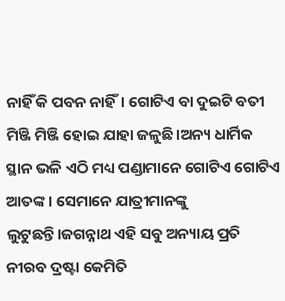ନାହିଁ କି ପବନ ନାହିଁ। ଗୋଟିଏ ବା ଦୁଇଟି ବତୀ ମିଞ୍ଜି ମିଞ୍ଜି ହୋଇ ଯାହା ଜଳୁଛି।ଅନ୍ୟ ଧାର୍ମିକ ସ୍ଥାନ ଭଳି ଏଠି ମଧ୍ୟ ପଣ୍ଡାମାନେ ଗୋଟିଏ ଗୋଟିଏ ଆତଙ୍କ। ସେମାନେ ଯାତ୍ରୀମାନଙ୍କୁ ଲୁଟୁଛନ୍ତି।ଜଗନ୍ନାଥ ଏହି ସବୁ ଅନ୍ୟାୟ ପ୍ରତି ନୀରବ ଦ୍ରଷ୍ଟା କେମିତି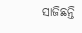ସାଜିଛନ୍ତି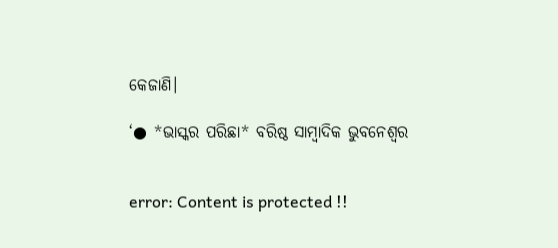କେଜାଣି।

‘● *ଭାସ୍କର ପରିଛା* ବରିଷ୍ଠ ସାମ୍ବାଦିକ ଭୁବନେଶ୍ବର


error: Content is protected !!